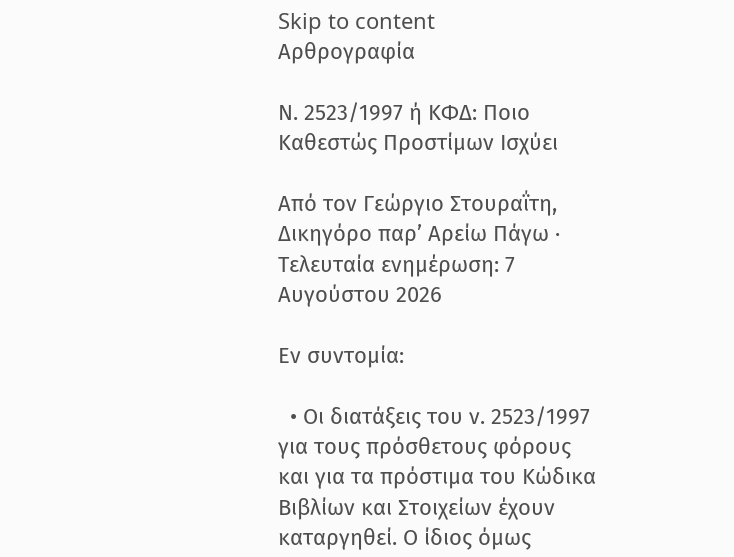Skip to content
Αρθρογραφία

Ν. 2523/1997 ή ΚΦΔ: Ποιο Καθεστώς Προστίμων Ισχύει

Από τον Γεώργιο Στουραΐτη, Δικηγόρο παρ’ Αρείω Πάγω · Τελευταία ενημέρωση: 7 Αυγούστου 2026

Εν συντομία:

  • Οι διατάξεις του ν. 2523/1997 για τους πρόσθετους φόρους και για τα πρόστιμα του Κώδικα Βιβλίων και Στοιχείων έχουν καταργηθεί. Ο ίδιος όμως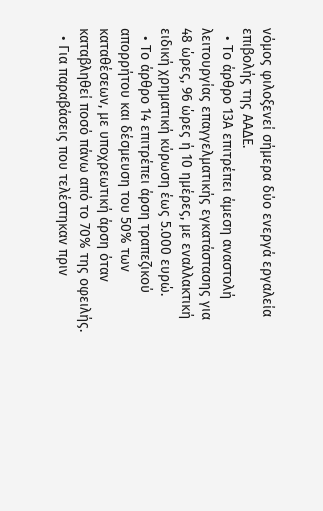νόμος φιλοξενεί σήμερα δύο ενεργά εργαλεία επιβολής της ΑΑΔΕ.
  • Το άρθρο 13Α επιτρέπει άμεση αναστολή λειτουργίας επαγγελματικής εγκατάστασης για 48 ώρες, 96 ώρες ή 10 ημέρες, με εναλλακτική ειδική χρηματική κύρωση έως 5.000 ευρώ.
  • Το άρθρο 14 επιτρέπει άρση τραπεζικού απορρήτου και δέσμευση του 50% των καταθέσεων, με υποχρεωτική άρση όταν καταβληθεί ποσό πάνω από το 70% της οφειλής.
  • Για παραβάσεις που τελέστηκαν πριν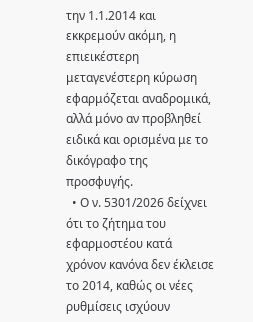την 1.1.2014 και εκκρεμούν ακόμη, η επιεικέστερη μεταγενέστερη κύρωση εφαρμόζεται αναδρομικά, αλλά μόνο αν προβληθεί ειδικά και ορισμένα με το δικόγραφο της προσφυγής.
  • Ο ν. 5301/2026 δείχνει ότι το ζήτημα του εφαρμοστέου κατά χρόνον κανόνα δεν έκλεισε το 2014, καθώς οι νέες ρυθμίσεις ισχύουν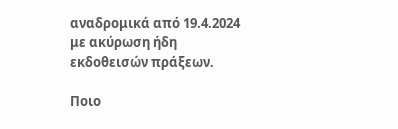αναδρομικά από 19.4.2024 με ακύρωση ήδη εκδοθεισών πράξεων.

Ποιο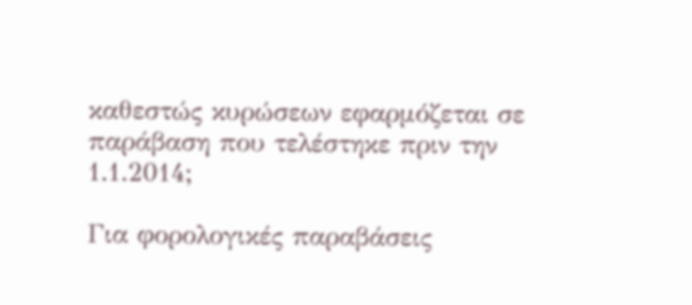καθεστώς κυρώσεων εφαρμόζεται σε παράβαση που τελέστηκε πριν την 1.1.2014;

Για φορολογικές παραβάσεις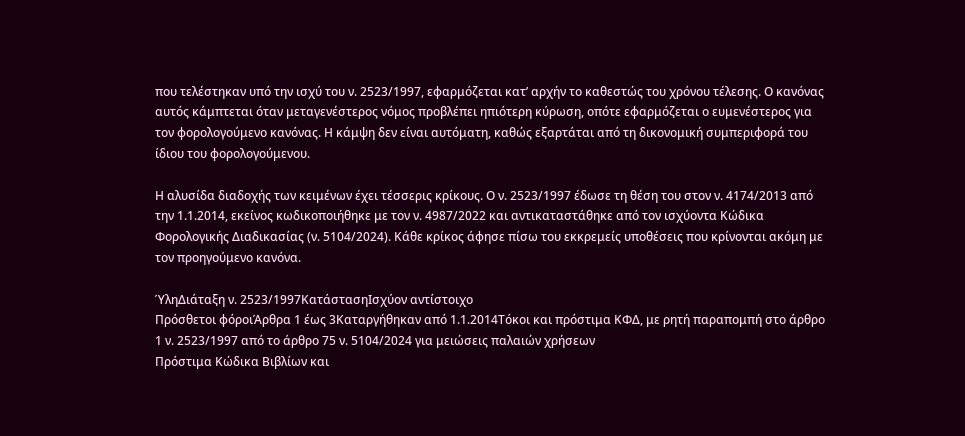που τελέστηκαν υπό την ισχύ του ν. 2523/1997, εφαρμόζεται κατ’ αρχήν το καθεστώς του χρόνου τέλεσης. Ο κανόνας αυτός κάμπτεται όταν μεταγενέστερος νόμος προβλέπει ηπιότερη κύρωση, οπότε εφαρμόζεται ο ευμενέστερος για τον φορολογούμενο κανόνας. Η κάμψη δεν είναι αυτόματη, καθώς εξαρτάται από τη δικονομική συμπεριφορά του ίδιου του φορολογούμενου.

Η αλυσίδα διαδοχής των κειμένων έχει τέσσερις κρίκους. Ο ν. 2523/1997 έδωσε τη θέση του στον ν. 4174/2013 από την 1.1.2014, εκείνος κωδικοποιήθηκε με τον ν. 4987/2022 και αντικαταστάθηκε από τον ισχύοντα Κώδικα Φορολογικής Διαδικασίας (ν. 5104/2024). Κάθε κρίκος άφησε πίσω του εκκρεμείς υποθέσεις που κρίνονται ακόμη με τον προηγούμενο κανόνα.

ΎληΔιάταξη ν. 2523/1997ΚατάστασηΙσχύον αντίστοιχο
Πρόσθετοι φόροιΆρθρα 1 έως 3Καταργήθηκαν από 1.1.2014Τόκοι και πρόστιμα ΚΦΔ, με ρητή παραπομπή στο άρθρο 1 ν. 2523/1997 από το άρθρο 75 ν. 5104/2024 για μειώσεις παλαιών χρήσεων
Πρόστιμα Κώδικα Βιβλίων και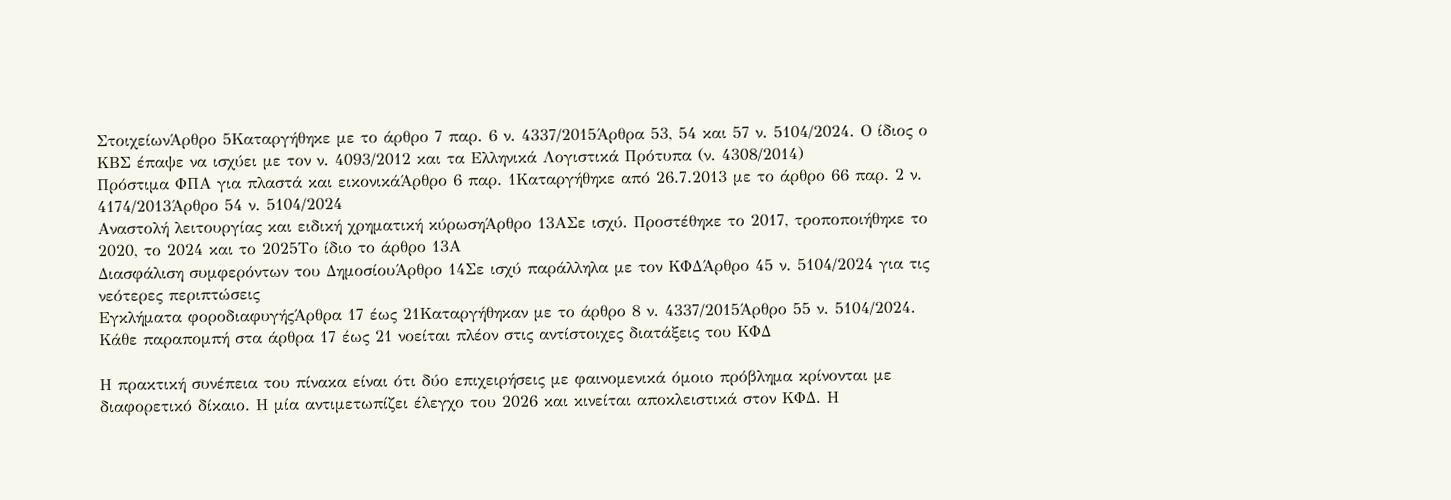ΣτοιχείωνΆρθρο 5Καταργήθηκε με το άρθρο 7 παρ. 6 ν. 4337/2015Άρθρα 53, 54 και 57 ν. 5104/2024. Ο ίδιος ο ΚΒΣ έπαψε να ισχύει με τον ν. 4093/2012 και τα Ελληνικά Λογιστικά Πρότυπα (ν. 4308/2014)
Πρόστιμα ΦΠΑ για πλαστά και εικονικάΆρθρο 6 παρ. 1Καταργήθηκε από 26.7.2013 με το άρθρο 66 παρ. 2 ν. 4174/2013Άρθρο 54 ν. 5104/2024
Αναστολή λειτουργίας και ειδική χρηματική κύρωσηΆρθρο 13ΑΣε ισχύ. Προστέθηκε το 2017, τροποποιήθηκε το 2020, το 2024 και το 2025Το ίδιο το άρθρο 13Α
Διασφάλιση συμφερόντων του ΔημοσίουΆρθρο 14Σε ισχύ παράλληλα με τον ΚΦΔΆρθρο 45 ν. 5104/2024 για τις νεότερες περιπτώσεις
Εγκλήματα φοροδιαφυγήςΆρθρα 17 έως 21Καταργήθηκαν με το άρθρο 8 ν. 4337/2015Άρθρο 55 ν. 5104/2024. Κάθε παραπομπή στα άρθρα 17 έως 21 νοείται πλέον στις αντίστοιχες διατάξεις του ΚΦΔ

Η πρακτική συνέπεια του πίνακα είναι ότι δύο επιχειρήσεις με φαινομενικά όμοιο πρόβλημα κρίνονται με διαφορετικό δίκαιο. Η μία αντιμετωπίζει έλεγχο του 2026 και κινείται αποκλειστικά στον ΚΦΔ. Η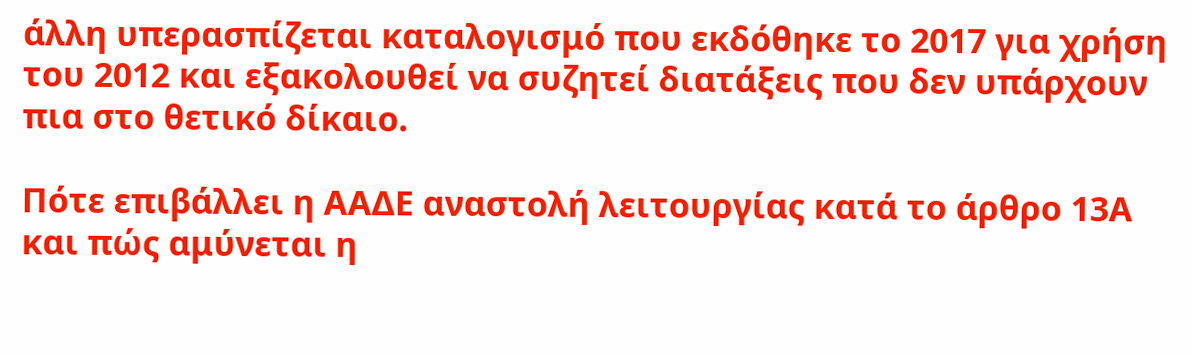άλλη υπερασπίζεται καταλογισμό που εκδόθηκε το 2017 για χρήση του 2012 και εξακολουθεί να συζητεί διατάξεις που δεν υπάρχουν πια στο θετικό δίκαιο.

Πότε επιβάλλει η ΑΑΔΕ αναστολή λειτουργίας κατά το άρθρο 13Α και πώς αμύνεται η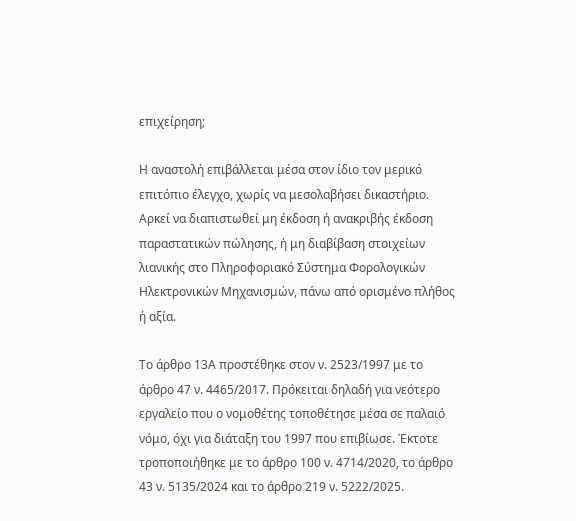επιχείρηση;

Η αναστολή επιβάλλεται μέσα στον ίδιο τον μερικό επιτόπιο έλεγχο, χωρίς να μεσολαβήσει δικαστήριο. Αρκεί να διαπιστωθεί μη έκδοση ή ανακριβής έκδοση παραστατικών πώλησης, ή μη διαβίβαση στοιχείων λιανικής στο Πληροφοριακό Σύστημα Φορολογικών Ηλεκτρονικών Μηχανισμών, πάνω από ορισμένο πλήθος ή αξία.

Το άρθρο 13Α προστέθηκε στον ν. 2523/1997 με το άρθρο 47 ν. 4465/2017. Πρόκειται δηλαδή για νεότερο εργαλείο που ο νομοθέτης τοποθέτησε μέσα σε παλαιό νόμο, όχι για διάταξη του 1997 που επιβίωσε. Έκτοτε τροποποιήθηκε με το άρθρο 100 ν. 4714/2020, το άρθρο 43 ν. 5135/2024 και το άρθρο 219 ν. 5222/2025.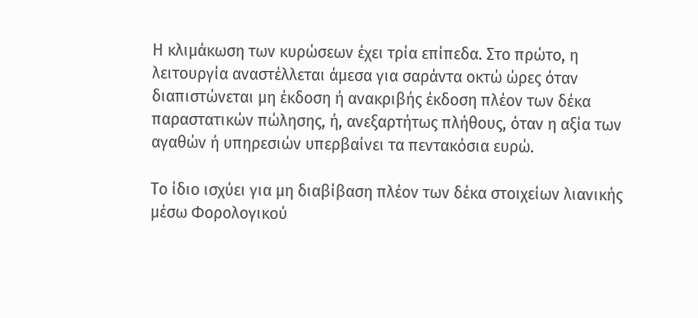Η κλιμάκωση των κυρώσεων έχει τρία επίπεδα. Στο πρώτο, η λειτουργία αναστέλλεται άμεσα για σαράντα οκτώ ώρες όταν διαπιστώνεται μη έκδοση ή ανακριβής έκδοση πλέον των δέκα παραστατικών πώλησης, ή, ανεξαρτήτως πλήθους, όταν η αξία των αγαθών ή υπηρεσιών υπερβαίνει τα πεντακόσια ευρώ.

Το ίδιο ισχύει για μη διαβίβαση πλέον των δέκα στοιχείων λιανικής μέσω Φορολογικού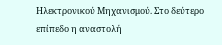Ηλεκτρονικού Μηχανισμού. Στο δεύτερο επίπεδο η αναστολή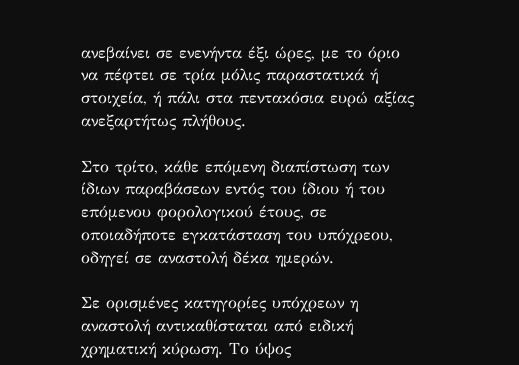ανεβαίνει σε ενενήντα έξι ώρες, με το όριο να πέφτει σε τρία μόλις παραστατικά ή στοιχεία, ή πάλι στα πεντακόσια ευρώ αξίας ανεξαρτήτως πλήθους.

Στο τρίτο, κάθε επόμενη διαπίστωση των ίδιων παραβάσεων εντός του ίδιου ή του επόμενου φορολογικού έτους, σε οποιαδήποτε εγκατάσταση του υπόχρεου, οδηγεί σε αναστολή δέκα ημερών.

Σε ορισμένες κατηγορίες υπόχρεων η αναστολή αντικαθίσταται από ειδική χρηματική κύρωση. Το ύψος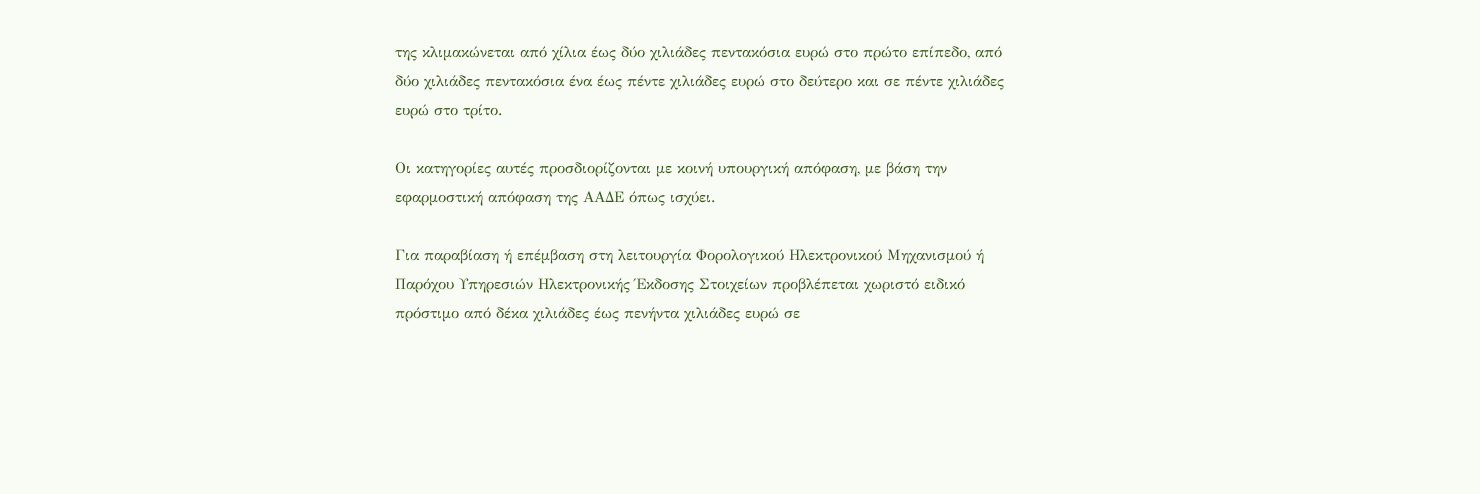της κλιμακώνεται από χίλια έως δύο χιλιάδες πεντακόσια ευρώ στο πρώτο επίπεδο, από δύο χιλιάδες πεντακόσια ένα έως πέντε χιλιάδες ευρώ στο δεύτερο και σε πέντε χιλιάδες ευρώ στο τρίτο.

Οι κατηγορίες αυτές προσδιορίζονται με κοινή υπουργική απόφαση, με βάση την εφαρμοστική απόφαση της ΑΑΔΕ όπως ισχύει.

Για παραβίαση ή επέμβαση στη λειτουργία Φορολογικού Ηλεκτρονικού Μηχανισμού ή Παρόχου Υπηρεσιών Ηλεκτρονικής Έκδοσης Στοιχείων προβλέπεται χωριστό ειδικό πρόστιμο από δέκα χιλιάδες έως πενήντα χιλιάδες ευρώ σε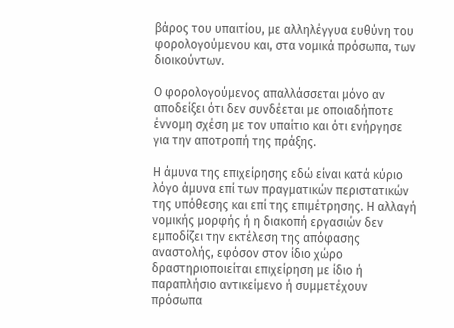βάρος του υπαιτίου, με αλληλέγγυα ευθύνη του φορολογούμενου και, στα νομικά πρόσωπα, των διοικούντων.

Ο φορολογούμενος απαλλάσσεται μόνο αν αποδείξει ότι δεν συνδέεται με οποιαδήποτε έννομη σχέση με τον υπαίτιο και ότι ενήργησε για την αποτροπή της πράξης.

Η άμυνα της επιχείρησης εδώ είναι κατά κύριο λόγο άμυνα επί των πραγματικών περιστατικών της υπόθεσης και επί της επιμέτρησης. Η αλλαγή νομικής μορφής ή η διακοπή εργασιών δεν εμποδίζει την εκτέλεση της απόφασης αναστολής, εφόσον στον ίδιο χώρο δραστηριοποιείται επιχείρηση με ίδιο ή παραπλήσιο αντικείμενο ή συμμετέχουν πρόσωπα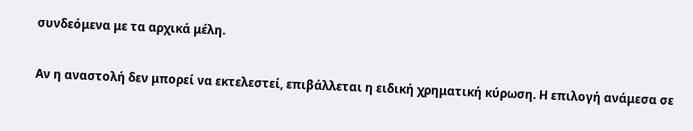συνδεόμενα με τα αρχικά μέλη.

Αν η αναστολή δεν μπορεί να εκτελεστεί, επιβάλλεται η ειδική χρηματική κύρωση. Η επιλογή ανάμεσα σε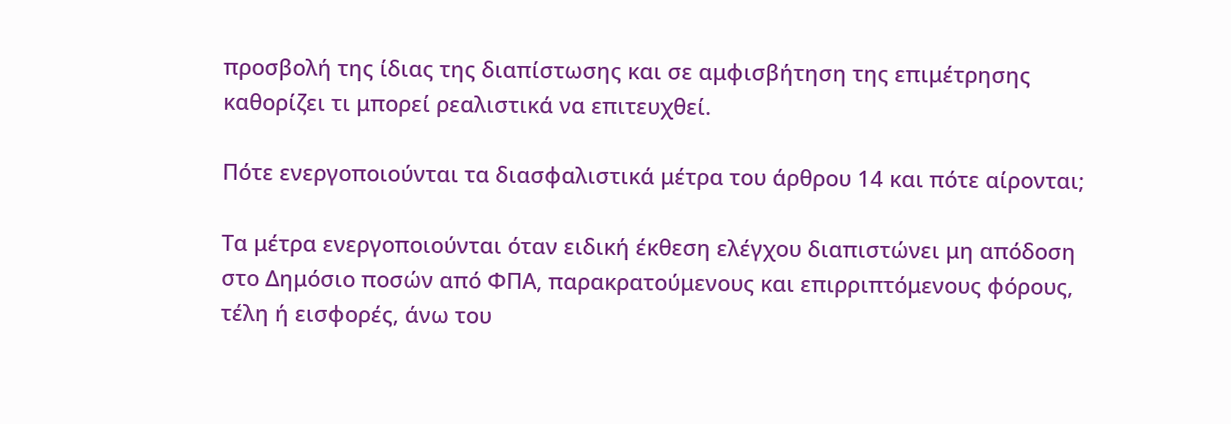προσβολή της ίδιας της διαπίστωσης και σε αμφισβήτηση της επιμέτρησης καθορίζει τι μπορεί ρεαλιστικά να επιτευχθεί.

Πότε ενεργοποιούνται τα διασφαλιστικά μέτρα του άρθρου 14 και πότε αίρονται;

Τα μέτρα ενεργοποιούνται όταν ειδική έκθεση ελέγχου διαπιστώνει μη απόδοση στο Δημόσιο ποσών από ΦΠΑ, παρακρατούμενους και επιρριπτόμενους φόρους, τέλη ή εισφορές, άνω του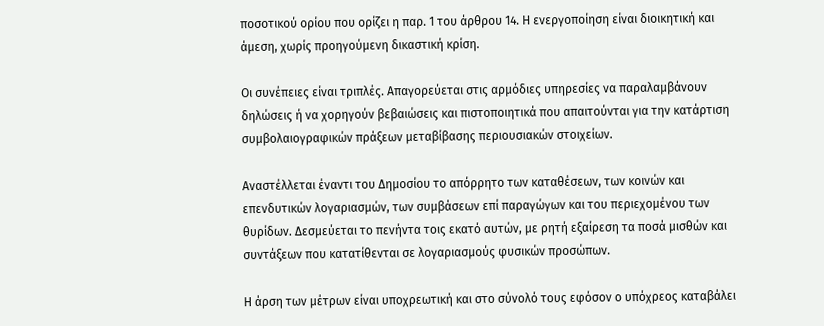ποσοτικού ορίου που ορίζει η παρ. 1 του άρθρου 14. Η ενεργοποίηση είναι διοικητική και άμεση, χωρίς προηγούμενη δικαστική κρίση.

Οι συνέπειες είναι τριπλές. Απαγορεύεται στις αρμόδιες υπηρεσίες να παραλαμβάνουν δηλώσεις ή να χορηγούν βεβαιώσεις και πιστοποιητικά που απαιτούνται για την κατάρτιση συμβολαιογραφικών πράξεων μεταβίβασης περιουσιακών στοιχείων.

Αναστέλλεται έναντι του Δημοσίου το απόρρητο των καταθέσεων, των κοινών και επενδυτικών λογαριασμών, των συμβάσεων επί παραγώγων και του περιεχομένου των θυρίδων. Δεσμεύεται το πενήντα τοις εκατό αυτών, με ρητή εξαίρεση τα ποσά μισθών και συντάξεων που κατατίθενται σε λογαριασμούς φυσικών προσώπων.

Η άρση των μέτρων είναι υποχρεωτική και στο σύνολό τους εφόσον ο υπόχρεος καταβάλει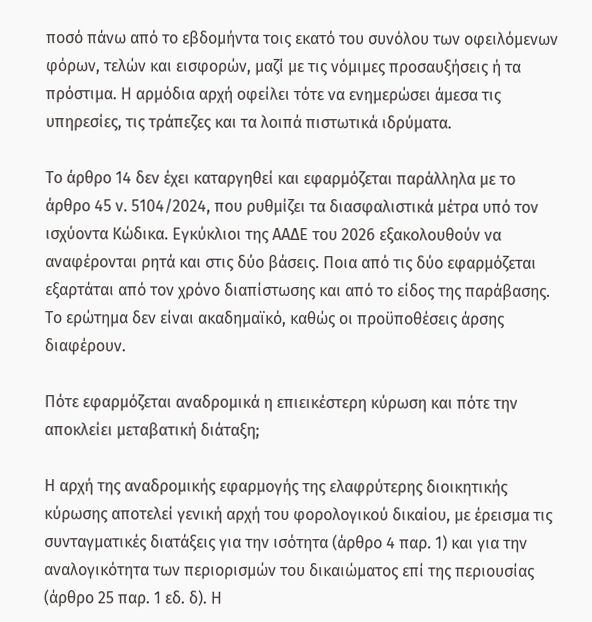ποσό πάνω από το εβδομήντα τοις εκατό του συνόλου των οφειλόμενων φόρων, τελών και εισφορών, μαζί με τις νόμιμες προσαυξήσεις ή τα πρόστιμα. Η αρμόδια αρχή οφείλει τότε να ενημερώσει άμεσα τις υπηρεσίες, τις τράπεζες και τα λοιπά πιστωτικά ιδρύματα.

Το άρθρο 14 δεν έχει καταργηθεί και εφαρμόζεται παράλληλα με το άρθρο 45 ν. 5104/2024, που ρυθμίζει τα διασφαλιστικά μέτρα υπό τον ισχύοντα Κώδικα. Εγκύκλιοι της ΑΑΔΕ του 2026 εξακολουθούν να αναφέρονται ρητά και στις δύο βάσεις. Ποια από τις δύο εφαρμόζεται εξαρτάται από τον χρόνο διαπίστωσης και από το είδος της παράβασης. Το ερώτημα δεν είναι ακαδημαϊκό, καθώς οι προϋποθέσεις άρσης διαφέρουν.

Πότε εφαρμόζεται αναδρομικά η επιεικέστερη κύρωση και πότε την αποκλείει μεταβατική διάταξη;

Η αρχή της αναδρομικής εφαρμογής της ελαφρύτερης διοικητικής κύρωσης αποτελεί γενική αρχή του φορολογικού δικαίου, με έρεισμα τις συνταγματικές διατάξεις για την ισότητα (άρθρο 4 παρ. 1) και για την αναλογικότητα των περιορισμών του δικαιώματος επί της περιουσίας (άρθρο 25 παρ. 1 εδ. δ). Η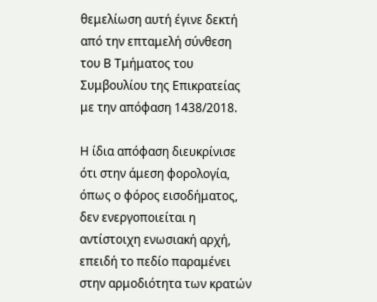θεμελίωση αυτή έγινε δεκτή από την επταμελή σύνθεση του Β Τμήματος του Συμβουλίου της Επικρατείας με την απόφαση 1438/2018.

Η ίδια απόφαση διευκρίνισε ότι στην άμεση φορολογία, όπως ο φόρος εισοδήματος, δεν ενεργοποιείται η αντίστοιχη ενωσιακή αρχή, επειδή το πεδίο παραμένει στην αρμοδιότητα των κρατών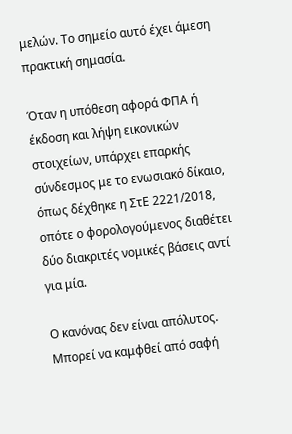μελών. Το σημείο αυτό έχει άμεση πρακτική σημασία.

Όταν η υπόθεση αφορά ΦΠΑ ή έκδοση και λήψη εικονικών στοιχείων, υπάρχει επαρκής σύνδεσμος με το ενωσιακό δίκαιο, όπως δέχθηκε η ΣτΕ 2221/2018, οπότε ο φορολογούμενος διαθέτει δύο διακριτές νομικές βάσεις αντί για μία.

Ο κανόνας δεν είναι απόλυτος. Μπορεί να καμφθεί από σαφή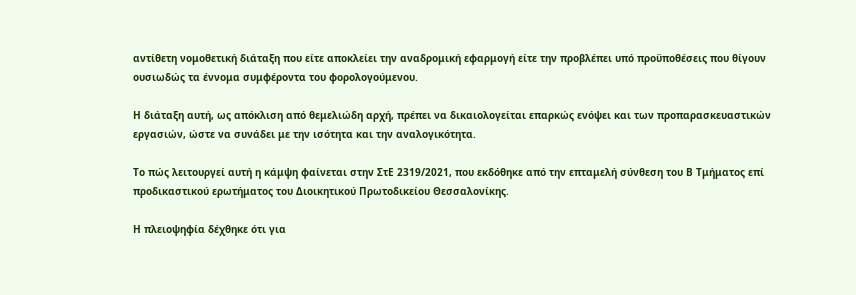αντίθετη νομοθετική διάταξη που είτε αποκλείει την αναδρομική εφαρμογή είτε την προβλέπει υπό προϋποθέσεις που θίγουν ουσιωδώς τα έννομα συμφέροντα του φορολογούμενου.

Η διάταξη αυτή, ως απόκλιση από θεμελιώδη αρχή, πρέπει να δικαιολογείται επαρκώς ενόψει και των προπαρασκευαστικών εργασιών, ώστε να συνάδει με την ισότητα και την αναλογικότητα.

Το πώς λειτουργεί αυτή η κάμψη φαίνεται στην ΣτΕ 2319/2021, που εκδόθηκε από την επταμελή σύνθεση του Β Τμήματος επί προδικαστικού ερωτήματος του Διοικητικού Πρωτοδικείου Θεσσαλονίκης.

Η πλειοψηφία δέχθηκε ότι για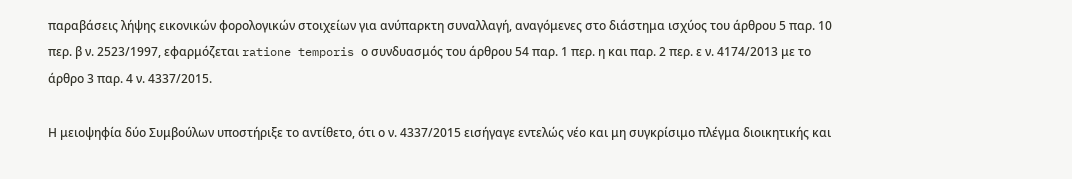παραβάσεις λήψης εικονικών φορολογικών στοιχείων για ανύπαρκτη συναλλαγή, αναγόμενες στο διάστημα ισχύος του άρθρου 5 παρ. 10 περ. β ν. 2523/1997, εφαρμόζεται ratione temporis ο συνδυασμός του άρθρου 54 παρ. 1 περ. η και παρ. 2 περ. ε ν. 4174/2013 με το άρθρο 3 παρ. 4 ν. 4337/2015.

Η μειοψηφία δύο Συμβούλων υποστήριξε το αντίθετο, ότι ο ν. 4337/2015 εισήγαγε εντελώς νέο και μη συγκρίσιμο πλέγμα διοικητικής και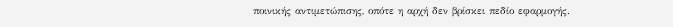ποινικής αντιμετώπισης, οπότε η αρχή δεν βρίσκει πεδίο εφαρμογής.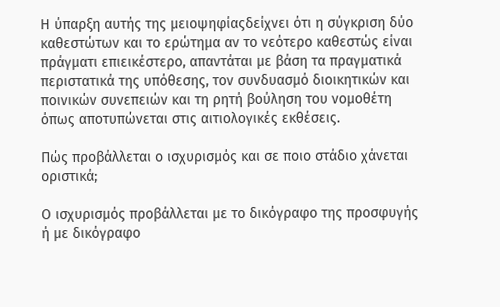Η ύπαρξη αυτής της μειοψηφίαςδείχνει ότι η σύγκριση δύο καθεστώτων και το ερώτημα αν το νεότερο καθεστώς είναι πράγματι επιεικέστερο, απαντάται με βάση τα πραγματικά περιστατικά της υπόθεσης, τον συνδυασμό διοικητικών και ποινικών συνεπειών και τη ρητή βούληση του νομοθέτη όπως αποτυπώνεται στις αιτιολογικές εκθέσεις.

Πώς προβάλλεται ο ισχυρισμός και σε ποιο στάδιο χάνεται οριστικά;

Ο ισχυρισμός προβάλλεται με το δικόγραφο της προσφυγής ή με δικόγραφο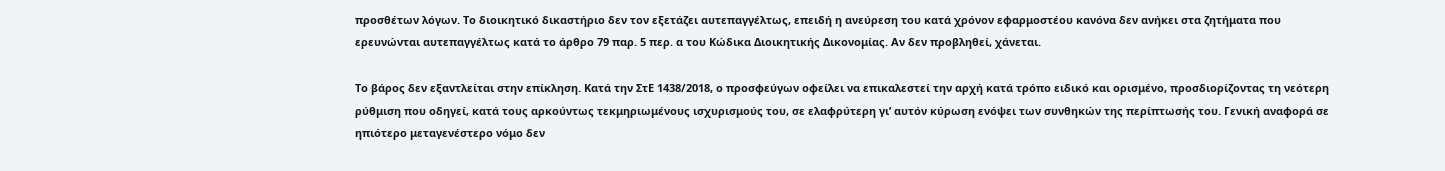προσθέτων λόγων. Το διοικητικό δικαστήριο δεν τον εξετάζει αυτεπαγγέλτως, επειδή η ανεύρεση του κατά χρόνον εφαρμοστέου κανόνα δεν ανήκει στα ζητήματα που ερευνώνται αυτεπαγγέλτως κατά το άρθρο 79 παρ. 5 περ. α του Κώδικα Διοικητικής Δικονομίας. Αν δεν προβληθεί, χάνεται.

Το βάρος δεν εξαντλείται στην επίκληση. Κατά την ΣτΕ 1438/2018, ο προσφεύγων οφείλει να επικαλεστεί την αρχή κατά τρόπο ειδικό και ορισμένο, προσδιορίζοντας τη νεότερη ρύθμιση που οδηγεί, κατά τους αρκούντως τεκμηριωμένους ισχυρισμούς του, σε ελαφρύτερη γι’ αυτόν κύρωση ενόψει των συνθηκών της περίπτωσής του. Γενική αναφορά σε ηπιότερο μεταγενέστερο νόμο δεν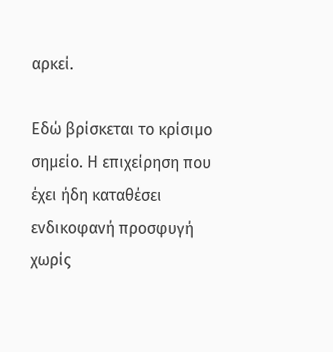αρκεί.

Εδώ βρίσκεται το κρίσιμο σημείο. Η επιχείρηση που έχει ήδη καταθέσει ενδικοφανή προσφυγή χωρίς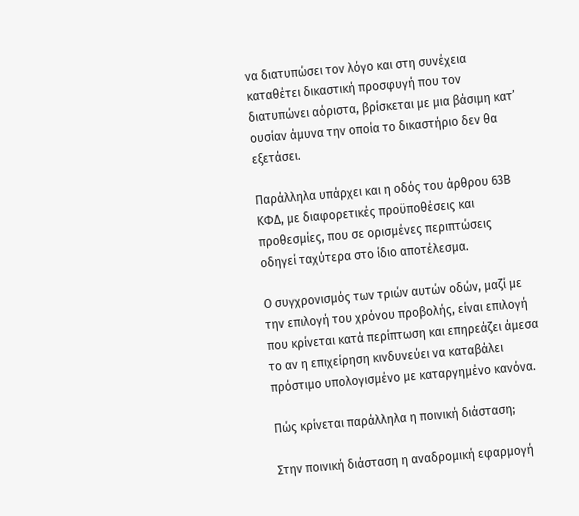να διατυπώσει τον λόγο και στη συνέχεια καταθέτει δικαστική προσφυγή που τον διατυπώνει αόριστα, βρίσκεται με μια βάσιμη κατ’ ουσίαν άμυνα την οποία το δικαστήριο δεν θα εξετάσει.

Παράλληλα υπάρχει και η οδός του άρθρου 63Β ΚΦΔ, με διαφορετικές προϋποθέσεις και προθεσμίες, που σε ορισμένες περιπτώσεις οδηγεί ταχύτερα στο ίδιο αποτέλεσμα.

Ο συγχρονισμός των τριών αυτών οδών, μαζί με την επιλογή του χρόνου προβολής, είναι επιλογή που κρίνεται κατά περίπτωση και επηρεάζει άμεσα το αν η επιχείρηση κινδυνεύει να καταβάλει πρόστιμο υπολογισμένο με καταργημένο κανόνα.

Πώς κρίνεται παράλληλα η ποινική διάσταση;

Στην ποινική διάσταση η αναδρομική εφαρμογή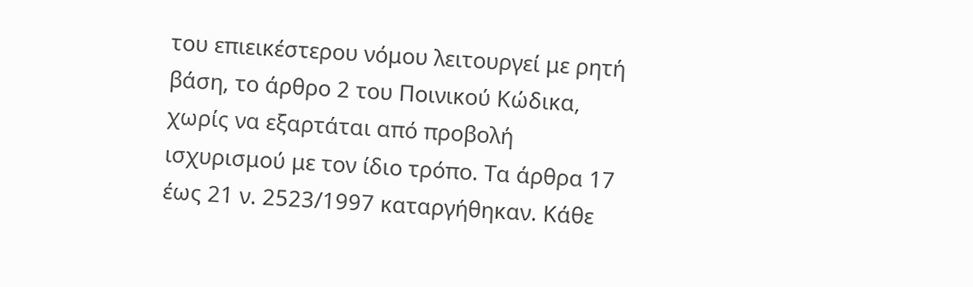του επιεικέστερου νόμου λειτουργεί με ρητή βάση, το άρθρο 2 του Ποινικού Κώδικα, χωρίς να εξαρτάται από προβολή ισχυρισμού με τον ίδιο τρόπο. Τα άρθρα 17 έως 21 ν. 2523/1997 καταργήθηκαν. Κάθε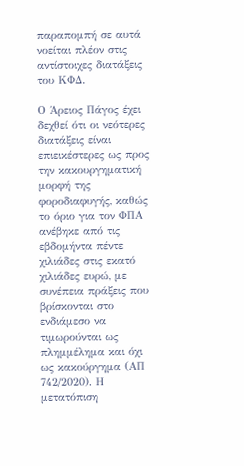παραπομπή σε αυτά νοείται πλέον στις αντίστοιχες διατάξεις του ΚΦΔ.

Ο Άρειος Πάγος έχει δεχθεί ότι οι νεότερες διατάξεις είναι επιεικέστερες ως προς την κακουργηματική μορφή της φοροδιαφυγής, καθώς το όριο για τον ΦΠΑ ανέβηκε από τις εβδομήντα πέντε χιλιάδες στις εκατό χιλιάδες ευρώ, με συνέπεια πράξεις που βρίσκονται στο ενδιάμεσο να τιμωρούνται ως πλημμέλημα και όχι ως κακούργημα (ΑΠ 742/2020). Η μετατόπιση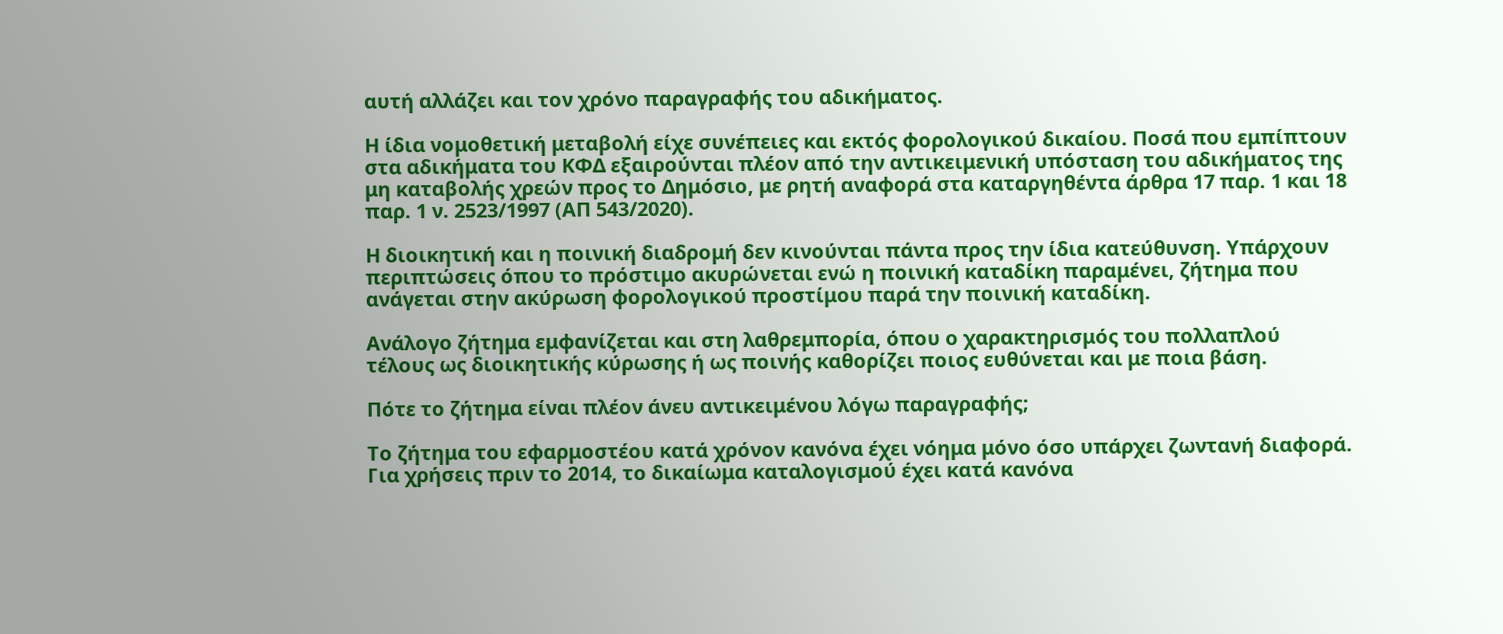αυτή αλλάζει και τον χρόνο παραγραφής του αδικήματος.

Η ίδια νομοθετική μεταβολή είχε συνέπειες και εκτός φορολογικού δικαίου. Ποσά που εμπίπτουν στα αδικήματα του ΚΦΔ εξαιρούνται πλέον από την αντικειμενική υπόσταση του αδικήματος της μη καταβολής χρεών προς το Δημόσιο, με ρητή αναφορά στα καταργηθέντα άρθρα 17 παρ. 1 και 18 παρ. 1 ν. 2523/1997 (ΑΠ 543/2020).

Η διοικητική και η ποινική διαδρομή δεν κινούνται πάντα προς την ίδια κατεύθυνση. Υπάρχουν περιπτώσεις όπου το πρόστιμο ακυρώνεται ενώ η ποινική καταδίκη παραμένει, ζήτημα που ανάγεται στην ακύρωση φορολογικού προστίμου παρά την ποινική καταδίκη.

Ανάλογο ζήτημα εμφανίζεται και στη λαθρεμπορία, όπου ο χαρακτηρισμός του πολλαπλού τέλους ως διοικητικής κύρωσης ή ως ποινής καθορίζει ποιος ευθύνεται και με ποια βάση.

Πότε το ζήτημα είναι πλέον άνευ αντικειμένου λόγω παραγραφής;

Το ζήτημα του εφαρμοστέου κατά χρόνον κανόνα έχει νόημα μόνο όσο υπάρχει ζωντανή διαφορά. Για χρήσεις πριν το 2014, το δικαίωμα καταλογισμού έχει κατά κανόνα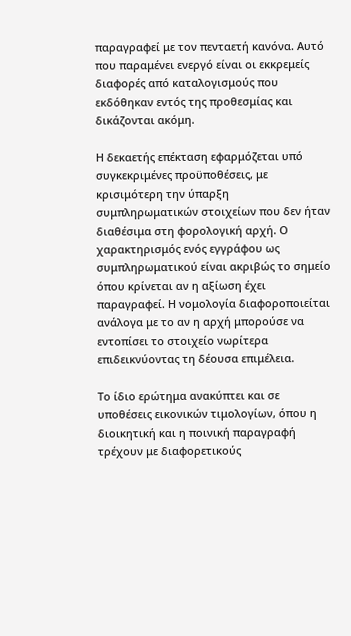παραγραφεί με τον πενταετή κανόνα. Αυτό που παραμένει ενεργό είναι οι εκκρεμείς διαφορές από καταλογισμούς που εκδόθηκαν εντός της προθεσμίας και δικάζονται ακόμη.

Η δεκαετής επέκταση εφαρμόζεται υπό συγκεκριμένες προϋποθέσεις, με κρισιμότερη την ύπαρξη συμπληρωματικών στοιχείων που δεν ήταν διαθέσιμα στη φορολογική αρχή. Ο χαρακτηρισμός ενός εγγράφου ως συμπληρωματικού είναι ακριβώς το σημείο όπου κρίνεται αν η αξίωση έχει παραγραφεί. Η νομολογία διαφοροποιείται ανάλογα με το αν η αρχή μπορούσε να εντοπίσει το στοιχείο νωρίτερα επιδεικνύοντας τη δέουσα επιμέλεια.

Το ίδιο ερώτημα ανακύπτει και σε υποθέσεις εικονικών τιμολογίων, όπου η διοικητική και η ποινική παραγραφή τρέχουν με διαφορετικούς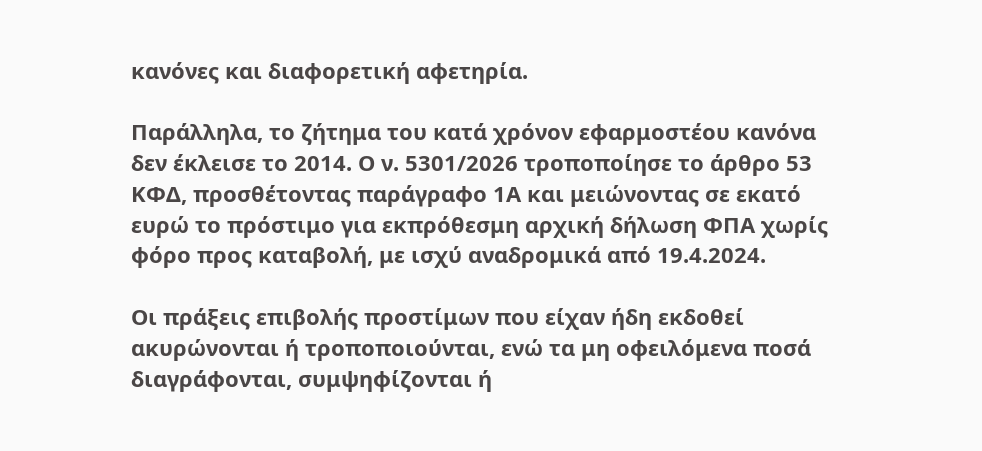κανόνες και διαφορετική αφετηρία.

Παράλληλα, το ζήτημα του κατά χρόνον εφαρμοστέου κανόνα δεν έκλεισε το 2014. Ο ν. 5301/2026 τροποποίησε το άρθρο 53 ΚΦΔ, προσθέτοντας παράγραφο 1Α και μειώνοντας σε εκατό ευρώ το πρόστιμο για εκπρόθεσμη αρχική δήλωση ΦΠΑ χωρίς φόρο προς καταβολή, με ισχύ αναδρομικά από 19.4.2024.

Οι πράξεις επιβολής προστίμων που είχαν ήδη εκδοθεί ακυρώνονται ή τροποποιούνται, ενώ τα μη οφειλόμενα ποσά διαγράφονται, συμψηφίζονται ή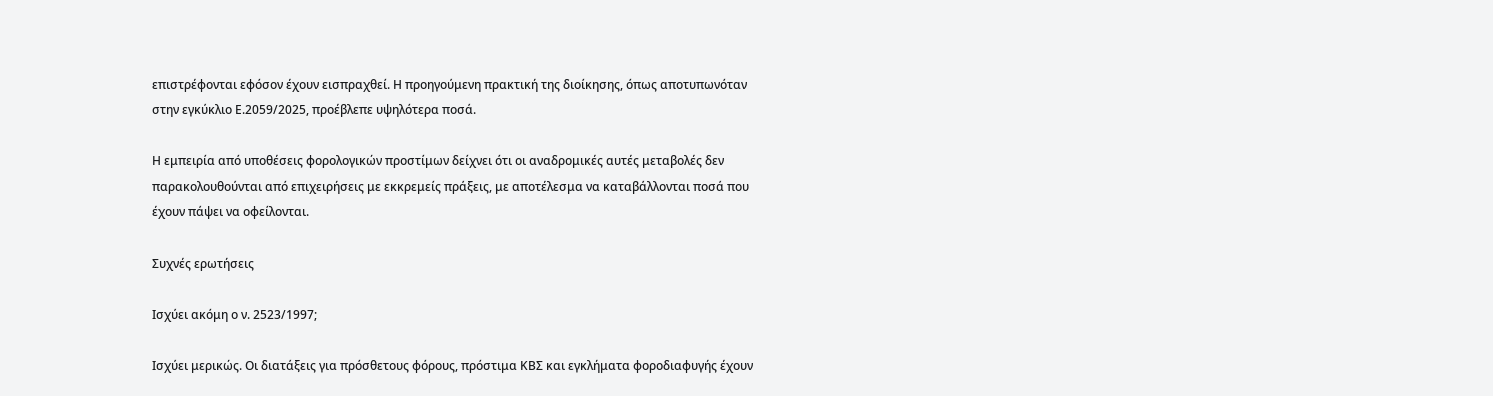επιστρέφονται εφόσον έχουν εισπραχθεί. Η προηγούμενη πρακτική της διοίκησης, όπως αποτυπωνόταν στην εγκύκλιο Ε.2059/2025, προέβλεπε υψηλότερα ποσά.

Η εμπειρία από υποθέσεις φορολογικών προστίμων δείχνει ότι οι αναδρομικές αυτές μεταβολές δεν παρακολουθούνται από επιχειρήσεις με εκκρεμείς πράξεις, με αποτέλεσμα να καταβάλλονται ποσά που έχουν πάψει να οφείλονται.

Συχνές ερωτήσεις

Ισχύει ακόμη ο ν. 2523/1997;

Ισχύει μερικώς. Οι διατάξεις για πρόσθετους φόρους, πρόστιμα ΚΒΣ και εγκλήματα φοροδιαφυγής έχουν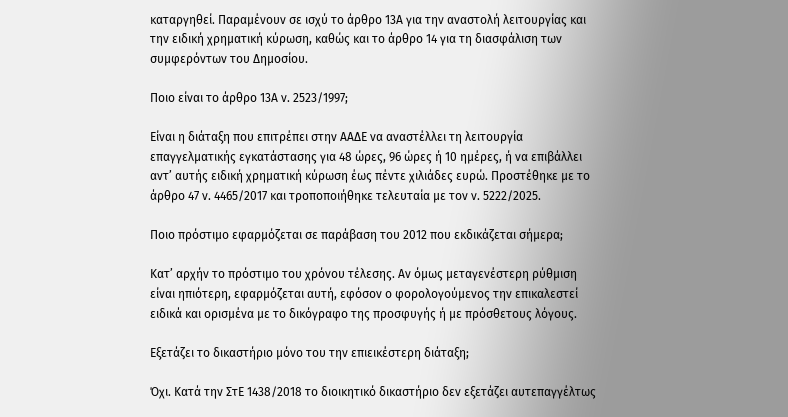καταργηθεί. Παραμένουν σε ισχύ το άρθρο 13Α για την αναστολή λειτουργίας και την ειδική χρηματική κύρωση, καθώς και το άρθρο 14 για τη διασφάλιση των συμφερόντων του Δημοσίου.

Ποιο είναι το άρθρο 13Α ν. 2523/1997;

Είναι η διάταξη που επιτρέπει στην ΑΑΔΕ να αναστέλλει τη λειτουργία επαγγελματικής εγκατάστασης για 48 ώρες, 96 ώρες ή 10 ημέρες, ή να επιβάλλει αντ’ αυτής ειδική χρηματική κύρωση έως πέντε χιλιάδες ευρώ. Προστέθηκε με το άρθρο 47 ν. 4465/2017 και τροποποιήθηκε τελευταία με τον ν. 5222/2025.

Ποιο πρόστιμο εφαρμόζεται σε παράβαση του 2012 που εκδικάζεται σήμερα;

Κατ’ αρχήν το πρόστιμο του χρόνου τέλεσης. Αν όμως μεταγενέστερη ρύθμιση είναι ηπιότερη, εφαρμόζεται αυτή, εφόσον ο φορολογούμενος την επικαλεστεί ειδικά και ορισμένα με το δικόγραφο της προσφυγής ή με πρόσθετους λόγους.

Εξετάζει το δικαστήριο μόνο του την επιεικέστερη διάταξη;

Όχι. Κατά την ΣτΕ 1438/2018 το διοικητικό δικαστήριο δεν εξετάζει αυτεπαγγέλτως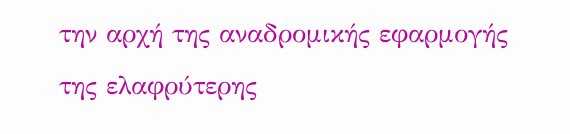την αρχή της αναδρομικής εφαρμογής της ελαφρύτερης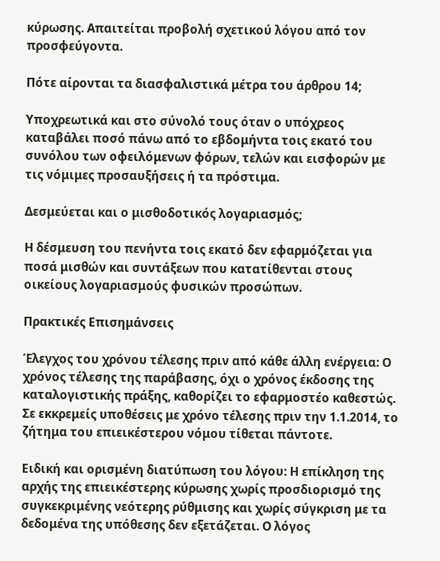κύρωσης. Απαιτείται προβολή σχετικού λόγου από τον προσφεύγοντα.

Πότε αίρονται τα διασφαλιστικά μέτρα του άρθρου 14;

Υποχρεωτικά και στο σύνολό τους όταν ο υπόχρεος καταβάλει ποσό πάνω από το εβδομήντα τοις εκατό του συνόλου των οφειλόμενων φόρων, τελών και εισφορών με τις νόμιμες προσαυξήσεις ή τα πρόστιμα.

Δεσμεύεται και ο μισθοδοτικός λογαριασμός;

Η δέσμευση του πενήντα τοις εκατό δεν εφαρμόζεται για ποσά μισθών και συντάξεων που κατατίθενται στους οικείους λογαριασμούς φυσικών προσώπων.

Πρακτικές Επισημάνσεις

Έλεγχος του χρόνου τέλεσης πριν από κάθε άλλη ενέργεια: Ο χρόνος τέλεσης της παράβασης, όχι ο χρόνος έκδοσης της καταλογιστικής πράξης, καθορίζει το εφαρμοστέο καθεστώς. Σε εκκρεμείς υποθέσεις με χρόνο τέλεσης πριν την 1.1.2014, το ζήτημα του επιεικέστερου νόμου τίθεται πάντοτε.

Ειδική και ορισμένη διατύπωση του λόγου: Η επίκληση της αρχής της επιεικέστερης κύρωσης χωρίς προσδιορισμό της συγκεκριμένης νεότερης ρύθμισης και χωρίς σύγκριση με τα δεδομένα της υπόθεσης δεν εξετάζεται. Ο λόγος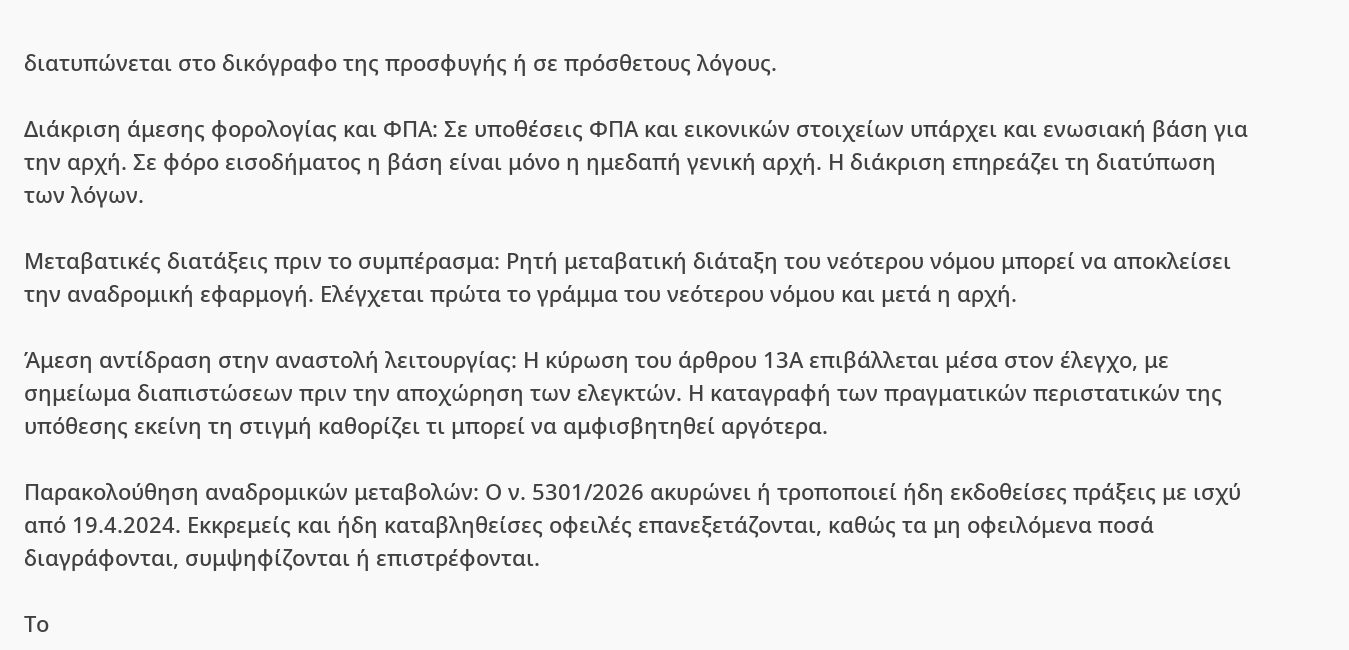διατυπώνεται στο δικόγραφο της προσφυγής ή σε πρόσθετους λόγους.

Διάκριση άμεσης φορολογίας και ΦΠΑ: Σε υποθέσεις ΦΠΑ και εικονικών στοιχείων υπάρχει και ενωσιακή βάση για την αρχή. Σε φόρο εισοδήματος η βάση είναι μόνο η ημεδαπή γενική αρχή. Η διάκριση επηρεάζει τη διατύπωση των λόγων.

Μεταβατικές διατάξεις πριν το συμπέρασμα: Ρητή μεταβατική διάταξη του νεότερου νόμου μπορεί να αποκλείσει την αναδρομική εφαρμογή. Ελέγχεται πρώτα το γράμμα του νεότερου νόμου και μετά η αρχή.

Άμεση αντίδραση στην αναστολή λειτουργίας: Η κύρωση του άρθρου 13Α επιβάλλεται μέσα στον έλεγχο, με σημείωμα διαπιστώσεων πριν την αποχώρηση των ελεγκτών. Η καταγραφή των πραγματικών περιστατικών της υπόθεσης εκείνη τη στιγμή καθορίζει τι μπορεί να αμφισβητηθεί αργότερα.

Παρακολούθηση αναδρομικών μεταβολών: Ο ν. 5301/2026 ακυρώνει ή τροποποιεί ήδη εκδοθείσες πράξεις με ισχύ από 19.4.2024. Εκκρεμείς και ήδη καταβληθείσες οφειλές επανεξετάζονται, καθώς τα μη οφειλόμενα ποσά διαγράφονται, συμψηφίζονται ή επιστρέφονται.

Το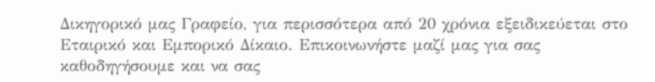Δικηγορικό μας Γραφείο, για περισσότερα από 20 χρόνια εξειδικεύεται στο Εταιρικό και Εμπορικό Δίκαιο. Επικοινωνήστε μαζί μας για σας καθοδηγήσουμε και να σας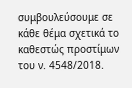συμβουλεύσουμε σε κάθε θέμα σχετικά το καθεστώς προστίμων του ν. 4548/2018.